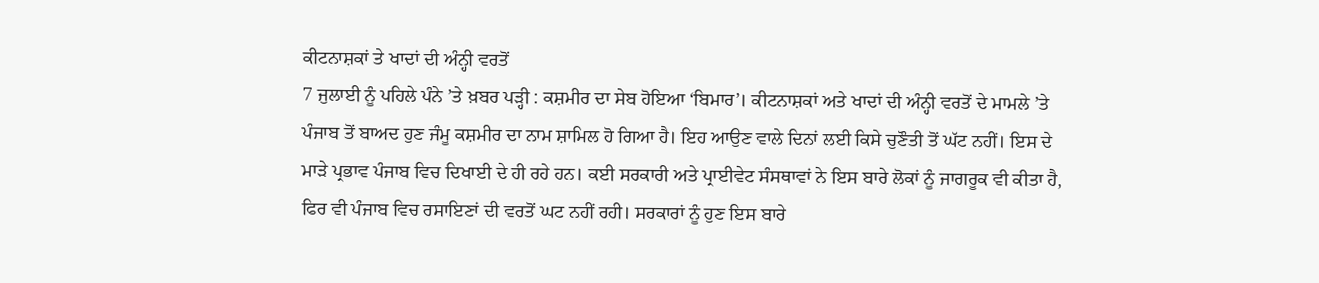ਕੀਟਨਾਸ਼ਕਾਂ ਤੇ ਖਾਦਾਂ ਦੀ ਅੰਨ੍ਹੀ ਵਰਤੋਂ
7 ਜੁਲਾਈ ਨੂੰ ਪਹਿਲੇ ਪੰਨੇ ’ਤੇ ਖ਼ਬਰ ਪੜ੍ਹੀ : ਕਸ਼ਮੀਰ ਦਾ ਸੇਬ ਹੋਇਆ ‘ਬਿਮਾਰ’। ਕੀਟਨਾਸ਼ਕਾਂ ਅਤੇ ਖਾਦਾਂ ਦੀ ਅੰਨ੍ਹੀ ਵਰਤੋਂ ਦੇ ਮਾਮਲੇ ’ਤੇ ਪੰਜਾਬ ਤੋਂ ਬਾਅਦ ਹੁਣ ਜੰਮੂ ਕਸ਼ਮੀਰ ਦਾ ਨਾਮ ਸ਼ਾਮਿਲ ਹੋ ਗਿਆ ਹੈ। ਇਹ ਆਉਣ ਵਾਲੇ ਦਿਨਾਂ ਲਈ ਕਿਸੇ ਚੁਣੌਤੀ ਤੋਂ ਘੱਟ ਨਹੀਂ। ਇਸ ਦੇ ਮਾੜੇ ਪ੍ਰਭਾਵ ਪੰਜਾਬ ਵਿਚ ਦਿਖਾਈ ਦੇ ਹੀ ਰਹੇ ਹਨ। ਕਈ ਸਰਕਾਰੀ ਅਤੇ ਪ੍ਰਾਈਵੇਟ ਸੰਸਥਾਵਾਂ ਨੇ ਇਸ ਬਾਰੇ ਲੋਕਾਂ ਨੂੰ ਜਾਗਰੂਕ ਵੀ ਕੀਤਾ ਹੈ, ਫਿਰ ਵੀ ਪੰਜਾਬ ਵਿਚ ਰਸਾਇਣਾਂ ਦੀ ਵਰਤੋਂ ਘਟ ਨਹੀਂ ਰਹੀ। ਸਰਕਾਰਾਂ ਨੂੰ ਹੁਣ ਇਸ ਬਾਰੇ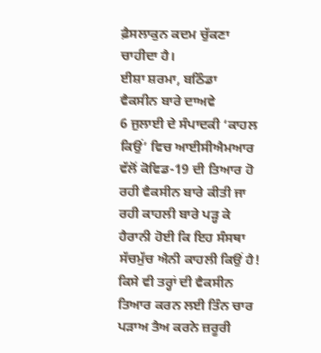ਫ਼ੈਸਲਾਕੁਨ ਕਦਮ ਚੁੱਕਣਾ ਚਾਹੀਦਾ ਹੈ।
ਈਸ਼ਾ ਸ਼ਰਮਾ, ਬਠਿੰਡਾ
ਵੈਕਸੀਨ ਬਾਰੇ ਦਾਅਵੇ
6 ਜੁਲਾਈ ਦੇ ਸੰਪਾਦਕੀ ‘ਕਾਹਲ ਕਿਉਂ’ ਵਿਚ ਆਈਸੀਐਮਆਰ ਵੱਲੋਂ ਕੋਵਿਡ-19 ਦੀ ਤਿਆਰ ਹੋ ਰਹੀ ਵੈਕਸੀਨ ਬਾਰੇ ਕੀਤੀ ਜਾ ਰਹੀ ਕਾਹਲੀ ਬਾਰੇ ਪੜ੍ਹ ਕੇ ਹੈਰਾਨੀ ਹੋਈ ਕਿ ਇਹ ਸੰਸਥਾ ਸੱਚਮੁੱਚ ਐਨੀ ਕਾਹਲੀ ਕਿਉਂ ਹੈ! ਕਿਸੇ ਵੀ ਤਰ੍ਹਾਂ ਦੀ ਵੈਕਸੀਨ ਤਿਆਰ ਕਰਨ ਲਈ ਤਿੰਨ ਚਾਰ ਪੜਾਅ ਤੈਅ ਕਰਨੇ ਜ਼ਰੂਰੀ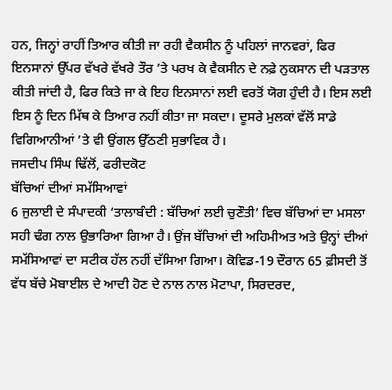ਹਨ, ਜਿਨ੍ਹਾਂ ਰਾਹੀਂ ਤਿਆਰ ਕੀਤੀ ਜਾ ਰਹੀ ਵੈਕਸੀਨ ਨੂੰ ਪਹਿਲਾਂ ਜਾਨਵਰਾਂ, ਫਿਰ ਇਨਸਾਨਾਂ ਉੱਪਰ ਵੱਖਰੇ ਵੱਖਰੇ ਤੌਰ ’ਤੇ ਪਰਖ ਕੇ ਵੈਕਸੀਨ ਦੇ ਨਫ਼ੇ ਨੁਕਸਾਨ ਦੀ ਪੜਤਾਲ ਕੀਤੀ ਜਾਂਦੀ ਹੈ, ਫਿਰ ਕਿਤੇ ਜਾ ਕੇ ਇਹ ਇਨਸਾਨਾਂ ਲਈ ਵਰਤੋਂ ਯੋਗ ਹੁੰਦੀ ਹੈ। ਇਸ ਲਈ ਇਸ ਨੂੰ ਦਿਨ ਮਿੱਥ ਕੇ ਤਿਆਰ ਨਹੀਂ ਕੀਤਾ ਜਾ ਸਕਦਾ। ਦੂਸਰੇ ਮੁਲਕਾਂ ਵੱਲੋਂ ਸਾਡੇ ਵਿਗਿਆਨੀਆਂ ’ਤੇ ਵੀ ਉਂਗਲ ਉੱਠਣੀ ਸੁਭਾਵਿਕ ਹੈ।
ਜਸਦੀਪ ਸਿੰਘ ਢਿੱਲੋਂ, ਫਰੀਦਕੋਟ
ਬੱਚਿਆਂ ਦੀਆਂ ਸਮੱਸਿਆਵਾਂ
6 ਜੁਲਾਈ ਦੇ ਸੰਪਾਦਕੀ ‘ਤਾਲਾਬੰਦੀ : ਬੱਚਿਆਂ ਲਈ ਚੁਣੌਤੀ’ ਵਿਚ ਬੱਚਿਆਂ ਦਾ ਮਸਲਾ ਸਹੀ ਢੰਗ ਨਾਲ ਉਭਾਰਿਆ ਗਿਆ ਹੈ। ਉਂਜ ਬੱਚਿਆਂ ਦੀ ਅਹਿਮੀਅਤ ਅਤੇ ਉਨ੍ਹਾਂ ਦੀਆਂ ਸਮੱਸਿਆਵਾਂ ਦਾ ਸਟੀਕ ਹੱਲ ਨਹੀਂ ਦੱਸਿਆ ਗਿਆ। ਕੋਵਿਡ-19 ਦੌਰਾਨ 65 ਫ਼ੀਸਦੀ ਤੋਂ ਵੱਧ ਬੱਚੇ ਮੋਬਾਈਲ ਦੇ ਆਦੀ ਹੋਣ ਦੇ ਨਾਲ ਨਾਲ ਮੋਟਾਪਾ, ਸਿਰਦਰਦ,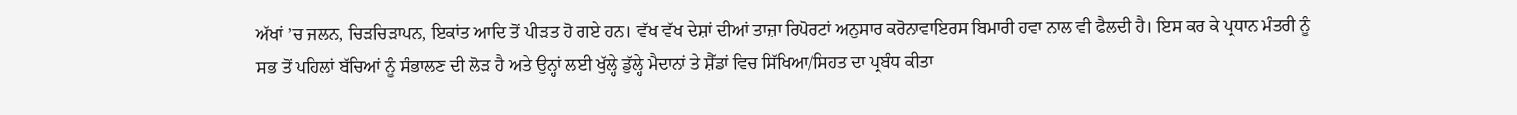ਅੱਖਾਂ ’ਚ ਜਲਨ, ਚਿੜਚਿੜਾਪਨ, ਇਕਾਂਤ ਆਦਿ ਤੋਂ ਪੀੜਤ ਹੋ ਗਏ ਹਨ। ਵੱਖ ਵੱਖ ਦੇਸ਼ਾਂ ਦੀਆਂ ਤਾਜ਼ਾ ਰਿਪੋਰਟਾਂ ਅਨੁਸਾਰ ਕਰੋਨਾਵਾਇਰਸ ਬਿਮਾਰੀ ਹਵਾ ਨਾਲ ਵੀ ਫੈਲਦੀ ਹੈ। ਇਸ ਕਰ ਕੇ ਪ੍ਰਧਾਨ ਮੰਤਰੀ ਨੂੰ ਸਭ ਤੋਂ ਪਹਿਲਾਂ ਬੱਚਿਆਂ ਨੂੰ ਸੰਭਾਲਣ ਦੀ ਲੋੜ ਹੈ ਅਤੇ ਉਨ੍ਹਾਂ ਲਈ ਖੁੱਲ੍ਹੇ ਡੁੱਲ੍ਹੇ ਮੈਦਾਨਾਂ ਤੇ ਸ਼ੈੱਡਾਂ ਵਿਚ ਸਿੱਖਿਆ/ਸਿਹਤ ਦਾ ਪ੍ਰਬੰਧ ਕੀਤਾ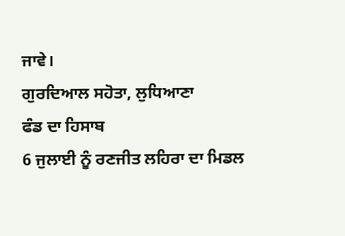ਜਾਵੇ।
ਗੁਰਦਿਆਲ ਸਹੋਤਾ, ਲੁਧਿਆਣਾ
ਫੰਡ ਦਾ ਹਿਸਾਬ
6 ਜੁਲਾਈ ਨੂੰ ਰਣਜੀਤ ਲਹਿਰਾ ਦਾ ਮਿਡਲ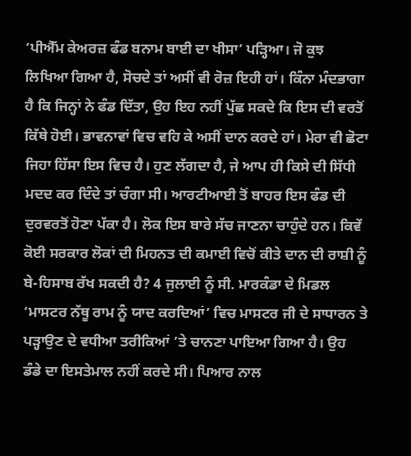‘ਪੀਐੱਮ ਕੇਅਰਜ਼ ਫੰਡ ਬਨਾਮ ਬਾਈ ਦਾ ਖੀਸਾ’ ਪੜ੍ਹਿਆ। ਜੋ ਕੁਝ ਲਿਖਿਆ ਗਿਆ ਹੈ, ਸੋਚਦੇ ਤਾਂ ਅਸੀਂ ਵੀ ਰੋਜ਼ ਇਹੀ ਹਾਂ। ਕਿੰਨਾ ਮੰਦਭਾਗਾ ਹੈ ਕਿ ਜਿਨ੍ਹਾਂ ਨੇ ਫੰਡ ਦਿੱਤਾ, ਉਹ ਇਹ ਨਹੀਂ ਪੁੱਛ ਸਕਦੇ ਕਿ ਇਸ ਦੀ ਵਰਤੋਂ ਕਿੱਥੇ ਹੋਈ। ਭਾਵਨਾਵਾਂ ਵਿਚ ਵਹਿ ਕੇ ਅਸੀਂ ਦਾਨ ਕਰਦੇ ਹਾਂ। ਮੇਰਾ ਵੀ ਛੋਟਾ ਜਿਹਾ ਹਿੱਸਾ ਇਸ ਵਿਚ ਹੈ। ਹੁਣ ਲੱਗਦਾ ਹੈ, ਜੇ ਆਪ ਹੀ ਕਿਸੇ ਦੀ ਸਿੱਧੀ ਮਦਦ ਕਰ ਦਿੰਦੇ ਤਾਂ ਚੰਗਾ ਸੀ। ਆਰਟੀਆਈ ਤੋਂ ਬਾਹਰ ਇਸ ਫੰਡ ਦੀ ਦੁਰਵਰਤੋਂ ਹੋਣਾ ਪੱਕਾ ਹੈ। ਲੋਕ ਇਸ ਬਾਰੇ ਸੱਚ ਜਾਣਨਾ ਚਾਹੁੰਦੇ ਹਨ। ਕਿਵੇਂ ਕੋਈ ਸਰਕਾਰ ਲੋਕਾਂ ਦੀ ਮਿਹਨਤ ਦੀ ਕਮਾਈ ਵਿਚੋਂ ਕੀਤੇ ਦਾਨ ਦੀ ਰਾਸ਼ੀ ਨੂੰ ਬੇ-ਹਿਸਾਬ ਰੱਖ ਸਕਦੀ ਹੈ? 4 ਜੁਲਾਈ ਨੂੰ ਸੀ. ਮਾਰਕੰਡਾ ਦੇ ਮਿਡਲ ‘ਮਾਸਟਰ ਨੱਥੂ ਰਾਮ ਨੂੰ ਯਾਦ ਕਰਦਿਆਂ’ ਵਿਚ ਮਾਸਟਰ ਜੀ ਦੇ ਸਾਧਾਰਨ ਤੇ ਪੜ੍ਹਾਉਣ ਦੇ ਵਧੀਆ ਤਰੀਕਿਆਂ ’ਤੇ ਚਾਨਣਾ ਪਾਇਆ ਗਿਆ ਹੈ। ਉਹ ਡੰਡੇ ਦਾ ਇਸਤੇਮਾਲ ਨਹੀਂ ਕਰਦੇ ਸੀ। ਪਿਆਰ ਨਾਲ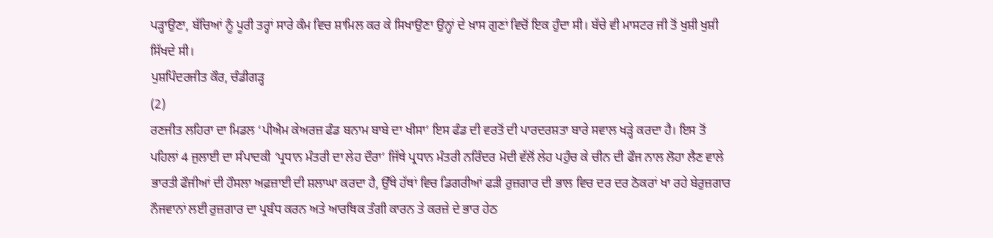ਪੜ੍ਹਾਉਣਾ, ਬੱਚਿਆਂ ਨੂੰ ਪੂਰੀ ਤਰ੍ਹਾਂ ਸਾਰੇ ਕੰਮ ਵਿਚ ਸ਼ਾਮਿਲ ਕਰ ਕੇ ਸਿਖਾਉਣਾ ਉਨ੍ਹਾਂ ਦੇ ਖ਼ਾਸ ਗੁਣਾਂ ਵਿਚੋਂ ਇਕ ਹੁੰਦਾ ਸੀ। ਬੱਚੇ ਵੀ ਮਾਸਟਰ ਜੀ ਤੋਂ ਖੁਸ਼ੀ ਖੁਸ਼ੀ ਸਿੱਖਦੇ ਸੀ।
ਪੁਸ਼ਪਿੰਦਰਜੀਤ ਕੌਰ, ਚੰਡੀਗੜ੍ਹ
(2)
ਰਣਜੀਤ ਲਹਿਰਾ ਦਾ ਮਿਡਲ ‘ਪੀਐਮ ਕੇਅਰਜ਼ ਫੰਡ ਬਨਾਮ ਬਾਬੇ ਦਾ ਖੀਸਾ’ ਇਸ ਫੰਡ ਦੀ ਵਰਤੋਂ ਦੀ ਪਾਰਦਰਸ਼ਤਾ ਬਾਰੇ ਸਵਾਲ ਖੜ੍ਹੇ ਕਰਦਾ ਹੈ। ਇਸ ਤੋਂ ਪਹਿਲਾਂ 4 ਜੁਲਾਈ ਦਾ ਸੰਪਾਦਕੀ ‘ਪ੍ਰਧਾਨ ਮੰਤਰੀ ਦਾ ਲੇਹ ਦੌਰਾ’ ਜਿੱਥੇ ਪ੍ਰਧਾਨ ਮੰਤਰੀ ਨਰਿੰਦਰ ਮੋਦੀ ਵੱਲੋਂ ਲੇਹ ਪਹੁੰਚ ਕੇ ਚੀਨ ਦੀ ਫੌਜ ਨਾਲ ਲੋਹਾ ਲੈਣ ਵਾਲੇ ਭਾਰਤੀ ਫੌਜੀਆਂ ਦੀ ਹੌਸਲਾ ਅਫ਼ਜ਼ਾਈ ਦੀ ਸ਼ਲਾਘਾ ਕਰਦਾ ਹੈ, ਉੱਥੇ ਹੱਥਾਂ ਵਿਚ ਡਿਗਰੀਆਂ ਫੜੀ ਰੁਜ਼ਗਾਰ ਦੀ ਭਾਲ ਵਿਚ ਦਰ ਦਰ ਠੋਕਰਾਂ ਖਾ ਰਹੇ ਬੇਰੁਜ਼ਗਾਰ ਨੌਜਵਾਨਾਂ ਲਈ ਰੁਜ਼ਗਾਰ ਦਾ ਪ੍ਰਬੰਧ ਕਰਨ ਅਤੇ ਆਰਥਿਕ ਤੰਗੀ ਕਾਰਨ ਤੇ ਕਰਜ਼ੇ ਦੇ ਭਾਰ ਹੇਠ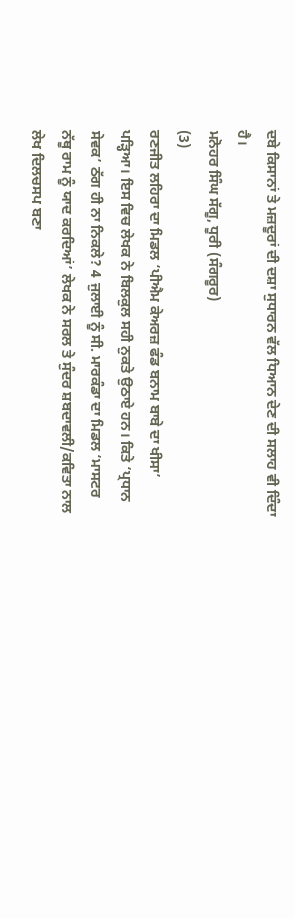ਦਬੇ ਕਿਸਾਨਾਂ ਤੇ ਮਜ਼ਦੂਰਾਂ ਦੀ ਦਸ਼ਾ ਸੁਧਾਰਨ ਵੱਲ ਧਿਆਨ ਦੇਣ ਦੀ ਸਲਾਹ ਵੀ ਦਿੰਦਾ ਹੈ।
ਮਨੋਹਰ ਸਿੰਘ ਸੱਗੂ, ਧੂਰੀ (ਸੰਗਰੂਰ)
(3)
ਰਣਜੀਤ ਲਹਿਰਾ ਦਾ ਮਿਡਲ ‘ਪੀਐਮ ਕੇਅਰਜ਼ ਫੰਡ ਬਨਾਮ ਬਾਬੇ ਦਾ ਖੀਸਾ’ ਪੜ੍ਹਿਆ। ਇਸ ਵਿਚ ਲੇਖਕ ਨੇ ਬਿਲਕੁਲ ਸਹੀ ਨੁਕਤੇ ਉਠਾਏ ਹਨ। ਕਿਤੇ ‘ਪ੍ਰਧਾਨ ਸੇਵਕ’ ਠੱਗ ਹੀ ਨਾ ਨਿਕਲੇ? 4 ਜੁਲਾਈ ਨੂੰ ਸੀ. ਮਾਰਕੰਡਾ ਦਾ ਮਿਡਲ ‘ਮਾਸਟਰ ਨੱਥੂ ਰਾਮ ਨੂੰ ਯਾਦ ਕਰਦਿਆਂ’ ਲੇਖਕ ਨੇ ਸਰਲ ਤੇ ਸੁੰਦਰ ਸ਼ਬਦਾਵਲੀ/ਕਵਿਤਾ ਨਾਲ ਲੇਖ ਦਿਲਚਸਪ ਬਣਾ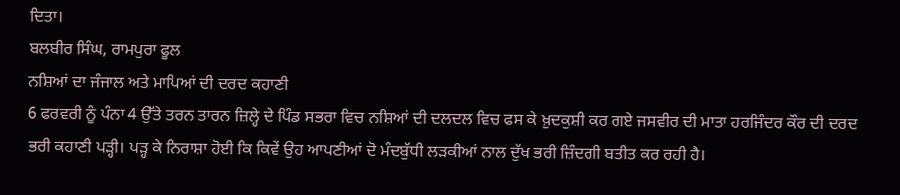ਦਿਤਾ।
ਬਲਬੀਰ ਸਿੰਘ, ਰਾਮਪੁਰਾ ਫੂਲ
ਨਸ਼ਿਆਂ ਦਾ ਜੰਜਾਲ ਅਤੇ ਮਾਪਿਆਂ ਦੀ ਦਰਦ ਕਹਾਣੀ
6 ਫਰਵਰੀ ਨੂੰ ਪੰਨਾ 4 ਉੱਤੇ ਤਰਨ ਤਾਰਨ ਜ਼ਿਲ੍ਹੇ ਦੇ ਪਿੰਡ ਸਭਰਾ ਵਿਚ ਨਸ਼ਿਆਂ ਦੀ ਦਲਦਲ ਵਿਚ ਫਸ ਕੇ ਖ਼ੁਦਕੁਸ਼ੀ ਕਰ ਗਏ ਜਸਵੀਰ ਦੀ ਮਾਤਾ ਹਰਜਿੰਦਰ ਕੌਰ ਦੀ ਦਰਦ ਭਰੀ ਕਹਾਣੀ ਪੜ੍ਹੀ। ਪੜ੍ਹ ਕੇ ਨਿਰਾਸ਼ਾ ਹੋਈ ਕਿ ਕਿਵੇਂ ਉਹ ਆਪਣੀਆਂ ਦੋ ਮੰਦਬੁੱਧੀ ਲੜਕੀਆਂ ਨਾਲ ਦੁੱਖ ਭਰੀ ਜ਼ਿੰਦਗੀ ਬਤੀਤ ਕਰ ਰਹੀ ਹੈ।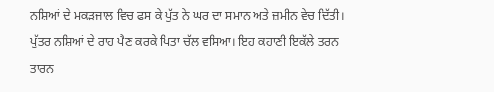ਨਸ਼ਿਆਂ ਦੇ ਮਕੜਜਾਲ ਵਿਚ ਫਸ ਕੇ ਪੁੱਤ ਨੇ ਘਰ ਦਾ ਸਮਾਨ ਅਤੇ ਜ਼ਮੀਨ ਵੇਚ ਦਿੱਤੀ। ਪੁੱਤਰ ਨਸ਼ਿਆਂ ਦੇ ਰਾਹ ਪੈਣ ਕਰਕੇ ਪਿਤਾ ਚੱਲ ਵਸਿਆ। ਇਹ ਕਹਾਣੀ ਇਕੱਲੇ ਤਰਨ ਤਾਰਨ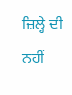ਜ਼ਿਲ੍ਹੇ ਦੀ ਨਹੀਂ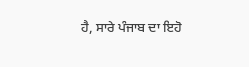ਹੈ, ਸਾਰੇ ਪੰਜਾਬ ਦਾ ਇਹੋ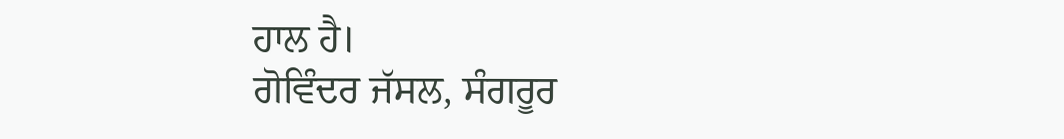ਹਾਲ ਹੈ।
ਗੋਵਿੰਦਰ ਜੱਸਲ, ਸੰਗਰੂਰ